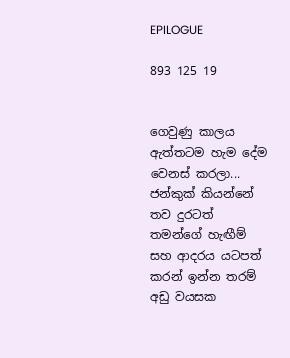EPILOGUE

893 125 19


ගෙවුණු කාලය ඇත්තටම හැම දේම වෙනස් කරලා... ජන්කුක් කියන්නේ තව දුරටත් තමන්ගේ හැඟීම් සහ ආදරය යටපත් කරන් ඉන්න තරම් අඩු වයසක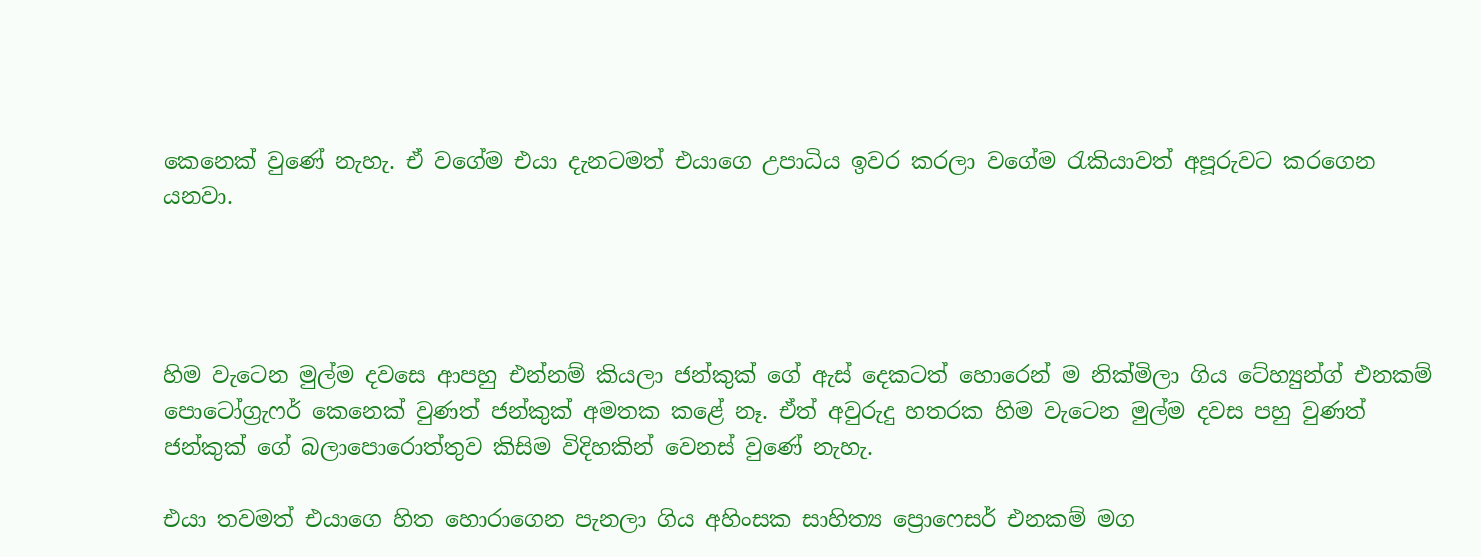කෙනෙක් වුණේ නැහැ. ඒ වගේම එයා දැනටමත් එයාගෙ උපාධිය ඉවර කරලා වගේම රැකියාවත් අපූරුවට කරගෙන යනවා.




හිම වැටෙන මුල්ම දවසෙ ආපහු එන්නම් කියලා ජන්කුක් ගේ ඇස් දෙකටත් හොරෙන් ම නික්මිලා ගිය ටේහ්‍යුන්ග් එනකම් පොටෝග්‍රැෆර් කෙනෙක් වුණත් ජන්කුක් අමතක කළේ නෑ. ඒත් අවුරුදු හතරක හිම වැටෙන මුල්ම දවස පහු වුණත් ජන්කුක් ගේ බලාපොරොත්තුව කිසිම විදිහකින් වෙනස් වුණේ නැහැ.

එයා තවමත් එයාගෙ හිත හොරාගෙන පැනලා ගිය අහිංසක සාහිත්‍ය ප්‍රොෆෙසර් එනකම් මග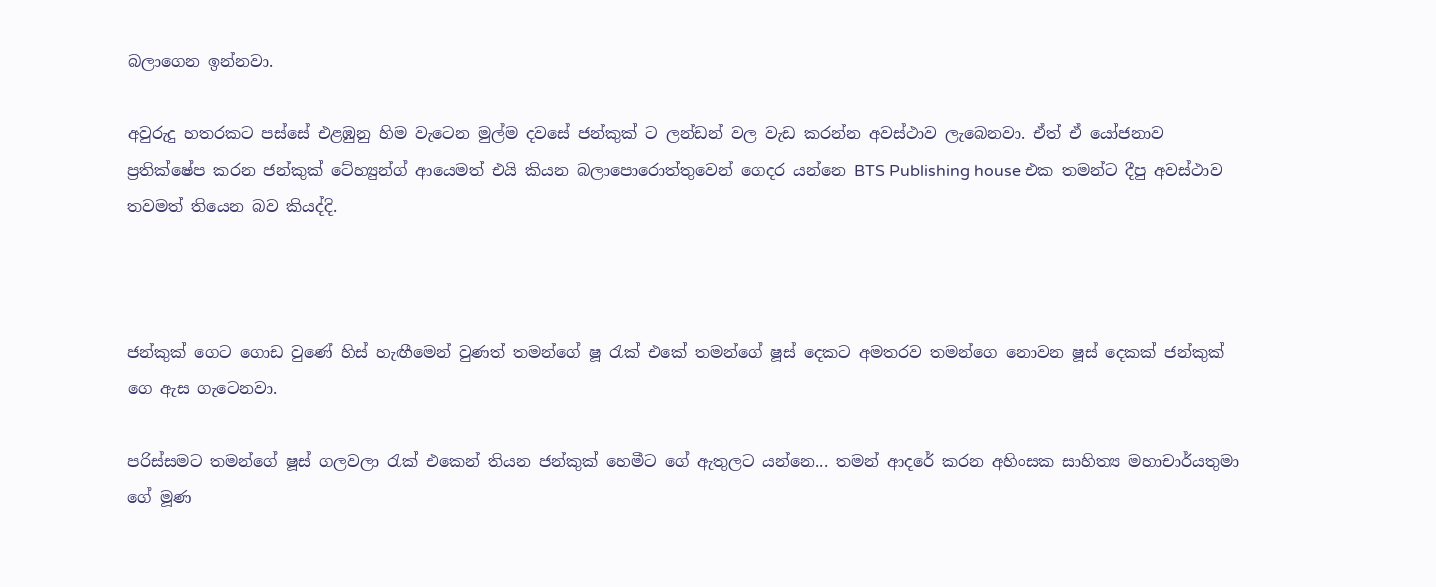බලාගෙන ඉන්නවා.

අවුරුදු හතරකට පස්සේ එළඹුනු හිම වැටෙන මුල්ම දවසේ ජන්කුක් ට ලන්ඩන් වල වැඩ කරන්න අවස්ථාව ලැබෙනවා. ඒත් ඒ යෝජනාව ප්‍රතික්ෂේප කරන ජන්කුක් ටේහ්‍යුන්ග් ආයෙමත් එයි කියන බලාපොරොත්තුවෙන් ගෙදර යන්නෙ BTS Publishing house එක තමන්ට දීපු අවස්ථාව තවමත් තියෙන බව කියද්දි.



ජන්කුක් ගෙට ගොඩ වුණේ හිස් හැඟීමෙන් වුණත් තමන්ගේ ෂූ රැක් එකේ තමන්ගේ ෂූස් දෙකට අමතරව තමන්ගෙ නොවන ෂූස් දෙකක් ජන්කුක් ගෙ ඇස ගැටෙනවා.

පරිස්සමට තමන්ගේ ෂූස් ගලවලා රැක් එකෙන් තියන ජන්කුක් හෙමීට ගේ ඇතුලට යන්නෙ... තමන් ආදරේ කරන අහිංසක සාහිත්‍ය මහාචාර්යතුමා ගේ මූණ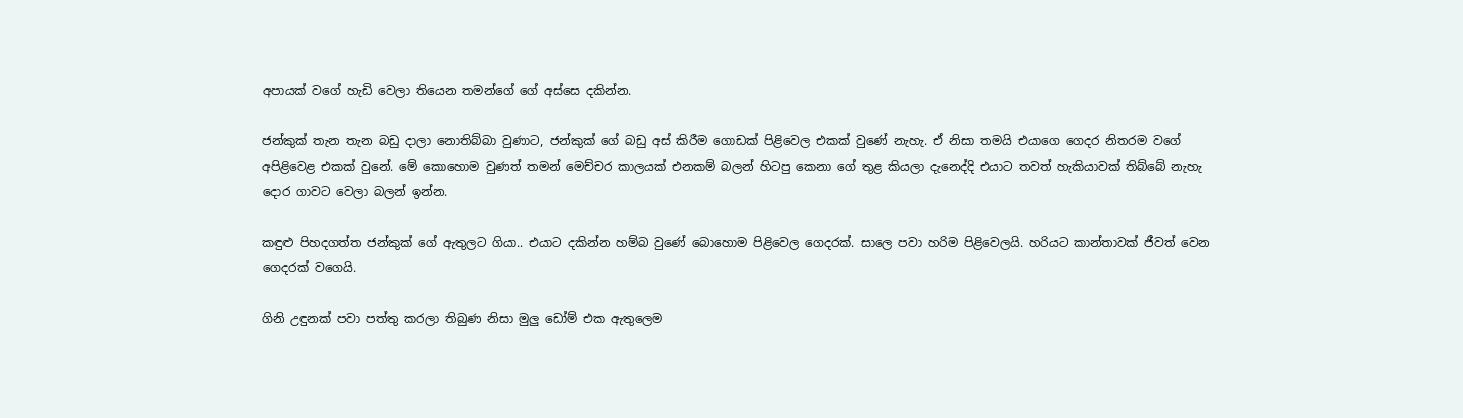අපායක් වගේ හැඩි වෙලා තියෙන තමන්ගේ ගේ අස්සෙ දකින්න.

ජන්කුක් තැන තැන බඩු දාලා නොතිබ්බා වුණාට, ජන්කුක් ගේ බඩු අස් කිරීම ගොඩක් පිළිවෙල එකක් වුණේ නැහැ. ඒ නිසා තමයි එයාගෙ ගෙදර නිතරම වගේ අපිළිවෙළ එකක් වුනේ. මේ කොහොම වුණත් තමන් මෙච්චර කාලයක් එනකම් බලන් හිටපු කෙනා ගේ තුළ කියලා දැනෙද්දි එයාට තවත් හැකියාවක් තිබ්බේ නැහැ දොර ගාවට වෙලා බලන් ඉන්න.

කඳුළු පිහදගත්ත ජන්කුක් ගේ ඇතුලට ගියා.. එයාට දකින්න හම්බ වුණේ බොහොම පිළිවෙල ගෙදරක්. සාලෙ පවා හරිම පිළිවෙලයි. හරියට කාන්තාවක් ජීවත් වෙන ගෙදරක් වගෙයි.

ගිනි උඳුනක් පවා පත්තු කරලා තිබුණ නිසා මුලු ඩෝම් එක ඇතුලෙම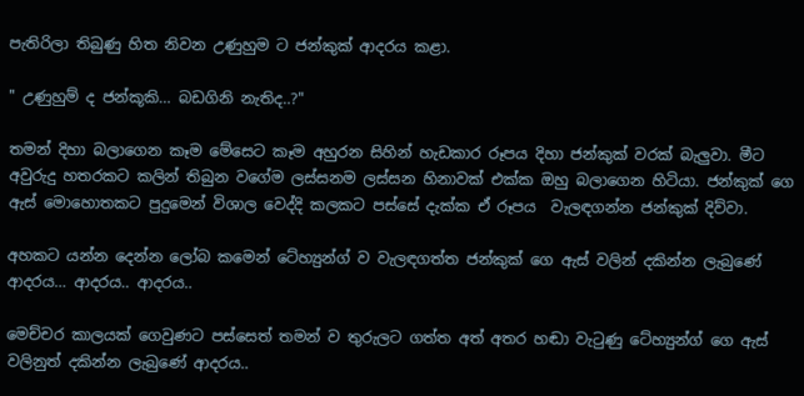පැතිරිලා තිබුණු හිත නිවන උණුහුම ට ජන්කුක් ආදරය කළා.

" උණුහුම් ද ජන්කූකි... බඩගිනි නැතිද..?"

තමන් දිහා බලාගෙන කෑම මේසෙට කෑම අහුරන සිහින් හැඩකාර රූපය දිහා ජන්කුක් වරක් බැලුවා. මීට අවුරුදු හතරකට කලින් තිබුන වගේම ලස්සනම ලස්සන හිනාවක් එක්ක ඔහු බලාගෙන හිටියා. ජන්කුක් ගෙ ඇස් මොහොතකට පුදුමෙන් විශාල වෙද්දි කලකට පස්සේ දැක්ක ඒ රූපය  වැලඳගන්න ජන්කුක් දිව්වා.

අහකට යන්න දෙන්න ලෝබ කමෙන් ටේහ්‍යුන්ග් ව වැලඳගත්ත ජන්කුක් ගෙ ඇස් වලින් දකින්න ලැබුණේ ආදරය... ආදරය.. ආදරය..

මෙච්චර කාලයක් ගෙවුණට පස්සෙත් තමන් ව තුරුලට ගත්ත අත් අතර හඬා වැටුණු ටේහ්‍යුන්ග් ගෙ ඇස් වලිනුත් දකින්න ලැබුණේ ආදරය..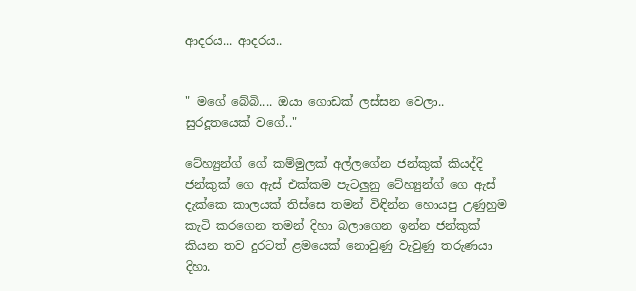ආදරය... ආදරය..


" මගේ බේබි.... ඔයා ගොඩක් ලස්සන වෙලා.. සුරදූතයෙක් වගේ.."

ටේහ්‍යුන්ග් ගේ කම්මුලක් අල්ලගේන ජන්කුක් කියද්දි ජන්කුක් ගෙ ඇස් එක්කම පැටලුනු ටේහ්‍යුන්ග් ගෙ ඇස් දැක්කෙ කාලයක් තිස්සෙ තමන් විඳින්න හොයපු උණුහුම කැටි කරගෙන තමන් දිහා බලාගෙන ඉන්න ජන්කුක් කියන තව දුරටත් ළමයෙක් නොවුණු වැවුණු තරුණයා දිහා.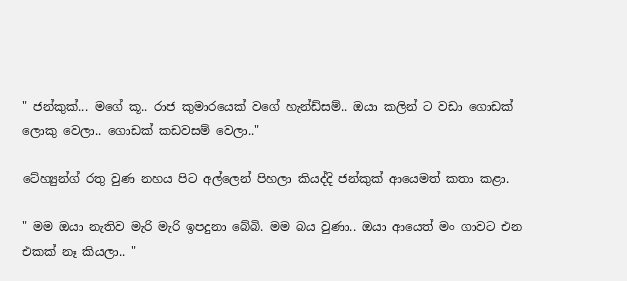" ජන්කුක්... මගේ කූ.. රාජ කුමාරයෙක් වගේ හැන්ඩ්සම්.. ඔයා කලින් ට වඩා ගොඩක් ලොකු වෙලා.. ගොඩක් කඩවසම් වෙලා.."

ටේහ්‍යුන්ග් රතු වුණ නහය පිට අල්ලෙන් පිහලා කියද්දි ජන්කුක් ආයෙමත් කතා කළා.

" මම ඔයා නැතිව මැරි මැරි ඉපදුනා බේබි. මම බය වුණා.. ඔයා ආයෙත් මං ගාවට එන එකක් නෑ කියලා.. "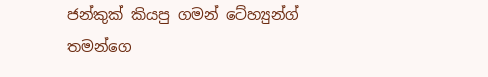ජන්කුක් කියපු ගමන් ටේහ්‍යුන්ග් තමන්ගෙ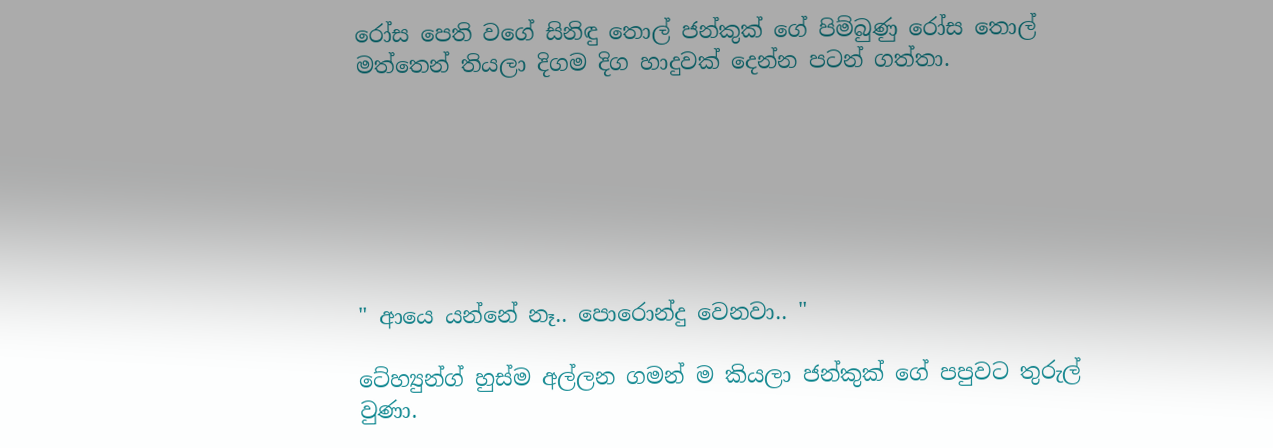රෝස පෙති වගේ සිනිඳු තොල් ජන්කුක් ගේ පිම්බුණු රෝස තොල් මත්තෙන් තියලා දිගම දිග හාදුවක් දෙන්න පටන් ගත්තා.







" ආයෙ යන්නේ නෑ.. පොරොන්දු වෙනවා.. "

ටේහ්‍යුන්ග් හුස්ම අල්ලන ගමන් ම කියලා ජන්කුක් ගේ පපුවට තුරුල් වුණා.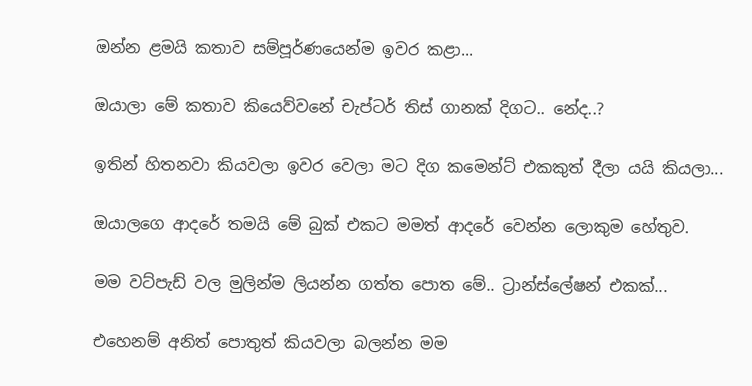ඔන්න ළමයි කතාව සම්පූර්ණයෙන්ම ඉවර කළා...

ඔයාලා මේ කතාව කියෙව්වනේ චැප්ටර් තිස් ගානක් දිගට.. නේද..?

ඉතින් හිතනවා කියවලා ඉවර වෙලා මට දිග කමෙන්ට් එකකුත් දීලා යයි කියලා...

ඔයාලගෙ ආදරේ තමයි මේ බුක් එකට මමත් ආදරේ වෙන්න ලොකුම හේතුව.

මම වට්පැඩ් වල මුලින්ම ලියන්න ගත්ත පොත මේ.. ට්‍රාන්ස්ලේෂන් එකක්...

එහෙනම් අනිත් පොතුත් කියවලා බලන්න මම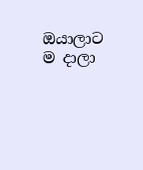ඔයාලාට ම දාලා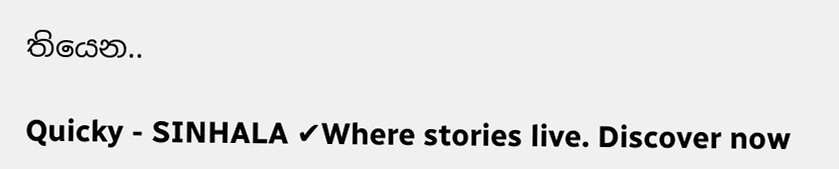තියෙන..

Quicky - SINHALA ✔Where stories live. Discover now